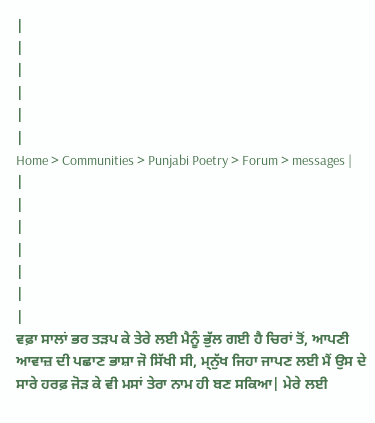|
|
|
|
|
|
Home > Communities > Punjabi Poetry > Forum > messages |
|
|
|
|
|
|
|
ਵਫ਼ਾ ਸਾਲਾਂ ਭਰ ਤੜਪ ਕੇ ਤੇਰੇ ਲਈ ਮੈਨੂੰ ਭੁੱਲ ਗਈ ਹੈ ਚਿਰਾਂ ਤੋਂ, ਆਪਣੀ ਆਵਾਜ਼ ਦੀ ਪਛਾਣ ਭਾਸ਼ਾ ਜੋ ਸਿੱਖੀ ਸੀ, ਮ੍ਨੁੱਖ ਜਿਹਾ ਜਾਪਣ ਲਈ ਮੈਂ ਉਸ ਦੇ ਸਾਰੇ ਹਰਫ਼ ਜੋੜ ਕੇ ਵੀ ਮਸਾਂ ਤੇਰਾ ਨਾਮ ਹੀ ਬਣ ਸਕਿਆ| ਮੇਰੇ ਲਈ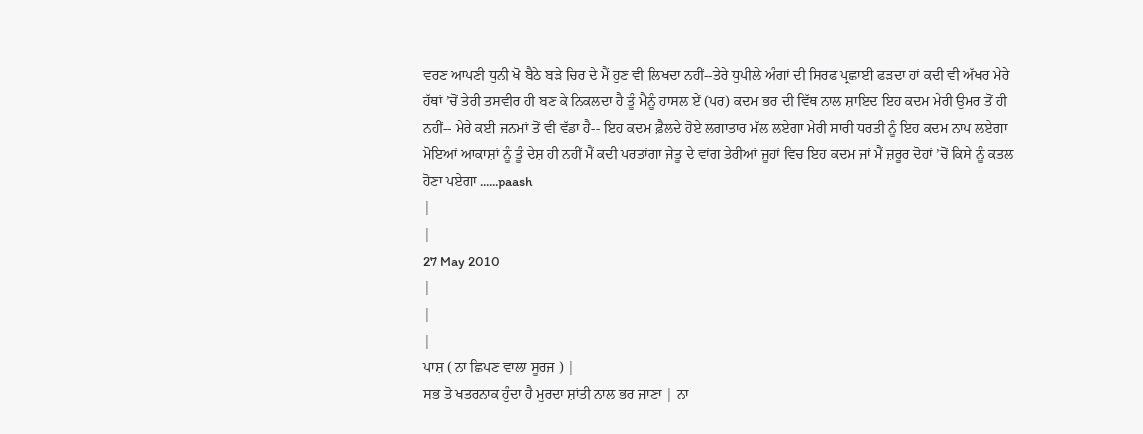ਵਰਣ ਆਪਣੀ ਧੁਨੀ ਖੋ ਬੈਠੇ ਬੜੇ ਚਿਰ ਦੇ ਮੈਂ ਹੁਣ ਵੀ ਲਿਖਦਾ ਨਹੀਂ--ਤੇਰੇ ਧੁਪੀਲੇ ਅੰਗਾਂ ਦੀ ਸਿਰਫ ਪ੍ਰਛਾਈ ਫੜਦਾ ਹਾਂ ਕਦੀ ਵੀ ਅੱਖਰ ਮੇਰੇ ਹੱਥਾਂ ’ਚੋਂ ਤੇਰੀ ਤਸਵੀਰ ਹੀ ਬਣ ਕੇ ਨਿਕਲਦਾ ਹੈ ਤੂੰ ਮੈਨੂੰ ਹਾਸਲ ਏਂ (ਪਰ) ਕਦਮ ਭਰ ਦੀ ਵਿੱਥ ਨਾਲ ਸ਼ਾਇਦ ਇਹ ਕਦਮ ਮੇਰੀ ਉਮਰ ਤੋਂ ਹੀ ਨਹੀਂ-- ਮੇਰੇ ਕਈ ਜਨਮਾਂ ਤੋਂ ਵੀ ਵੱਡਾ ਹੈ-- ਇਹ ਕਦਮ ਫ਼ੈਲਦੇ ਹੋਏ ਲਗਾਤਾਰ ਮੱਲ ਲਏਗਾ ਮੇਰੀ ਸਾਰੀ ਧਰਤੀ ਨੂੰ ਇਹ ਕਦਮ ਨਾਪ ਲਏਗਾ ਮੋਇਆਂ ਆਕਾਸ਼ਾਂ ਨੂੰ ਤੂੰ ਦੇਸ਼ ਹੀ ਨਹੀਂ ਮੈਂ ਕਦੀ ਪਰਤਾਂਗਾ ਜੇਤੂ ਦੇ ਵਾਂਗ ਤੇਰੀਆਂ ਜੂਹਾਂ ਵਿਚ ਇਹ ਕਦਮ ਜਾਂ ਮੈਂ ਜ਼ਰੂਰ ਦੋਹਾਂ ’ਚੋਂ ਕਿਸੇ ਨੂੰ ਕਤਲ ਹੋਣਾ ਪਏਗਾ ......paash
|
|
27 May 2010
|
|
|
ਪਾਸ਼ ( ਨਾ ਛਿਪਣ ਵਾਲਾ ਸੂਰਜ ) |
ਸਭ ਤੋ ਖਤਰਨਾਕ ਹੁੰਦਾ ਹੈ ਮੁਰਦਾ ਸ਼ਾਂਤੀ ਨਾਲ ਭਰ ਜਾਣਾ | ਨਾ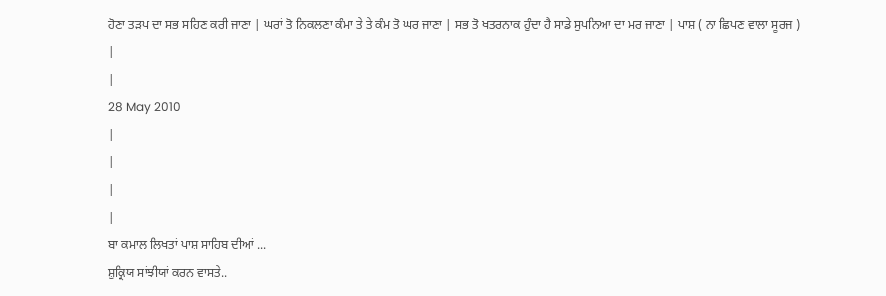ਹੋਣਾ ਤੜਪ ਦਾ ਸਭ ਸਹਿਣ ਕਰੀ ਜਾਣਾ | ਘਰਾਂ ਤੋ ਨਿਕਲਣਾ ਕੰਮਾ ਤੇ ਤੇ ਕੰਮ ਤੋ ਘਰ ਜਾਣਾ | ਸਭ ਤੋ ਖਤਰਨਾਕ ਹੁੰਦਾ ਹੈ ਸਾਡੇ ਸੁਪਨਿਆ ਦਾ ਮਰ ਜਾਣਾ | ਪਾਸ਼ ( ਨਾ ਛਿਪਣ ਵਾਲਾ ਸੂਰਜ )
|
|
28 May 2010
|
|
|
|
ਬਾ ਕਮਾਲ ਲਿਖਤਾਂ ਪਾਸ਼ ਸਾਹਿਬ ਦੀਆਂ ...
ਸ਼ੁਕ੍ਰਿਯ ਸਾਂਝੀਯਾਂ ਕਰਨ ਵਾਸਤੇ..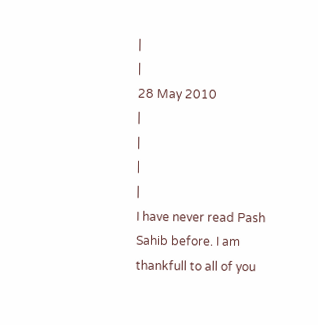|
|
28 May 2010
|
|
|
|
I have never read Pash Sahib before. I am thankfull to all of you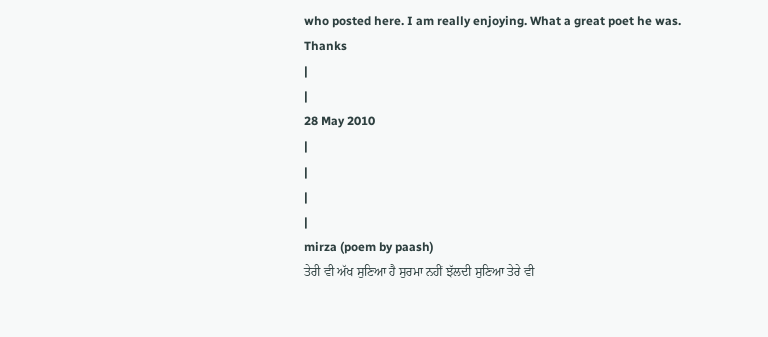who posted here. I am really enjoying. What a great poet he was.
Thanks
|
|
28 May 2010
|
|
|
|
mirza (poem by paash)
ਤੇਰੀ ਵੀ ਅੱਖ ਸੁਣਿਆ ਹੈ ਸੁਰਮਾ ਨਹੀਂ ਝੱਲਦੀ ਸੁਣਿਆ ਤੇਰੇ ਵੀ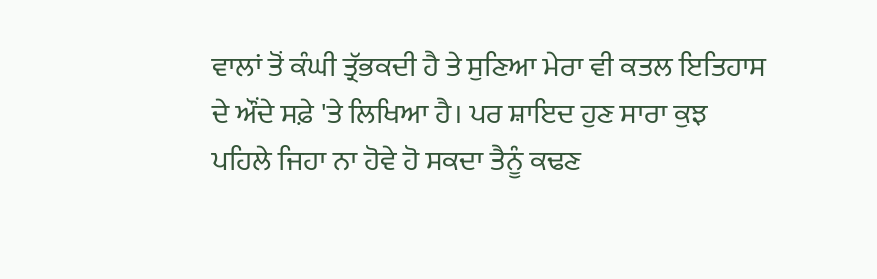ਵਾਲਾਂ ਤੋਂ ਕੰਘੀ ਤ੍ਰੱਭਕਦੀ ਹੈ ਤੇ ਸੁਣਿਆ ਮੇਰਾ ਵੀ ਕਤਲ ਇਤਿਹਾਸ ਦੇ ਔਂਦੇ ਸਫ਼ੇ 'ਤੇ ਲਿਖਿਆ ਹੈ। ਪਰ ਸ਼ਾਇਦ ਹੁਣ ਸਾਰਾ ਕੁਝ ਪਹਿਲੇ ਜਿਹਾ ਨਾ ਹੋਵੇ ਹੋ ਸਕਦਾ ਤੈਨੂੰ ਕਢਣ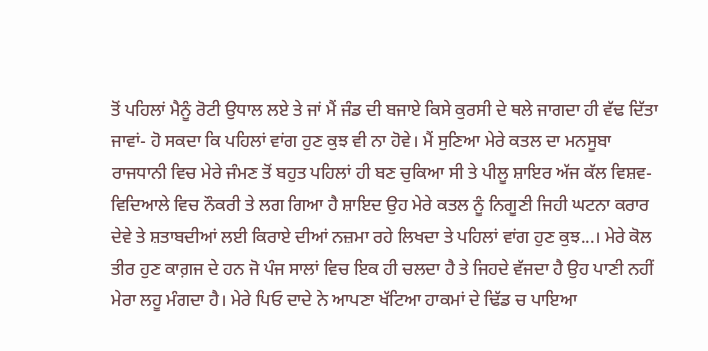ਤੋਂ ਪਹਿਲਾਂ ਮੈਨੂੰ ਰੋਟੀ ਉਧਾਲ ਲਏ ਤੇ ਜਾਂ ਮੈਂ ਜੰਡ ਦੀ ਬਜਾਏ ਕਿਸੇ ਕੁਰਸੀ ਦੇ ਥਲੇ ਜਾਗਦਾ ਹੀ ਵੱਢ ਦਿੱਤਾ ਜਾਵਾਂ- ਹੋ ਸਕਦਾ ਕਿ ਪਹਿਲਾਂ ਵਾਂਗ ਹੁਣ ਕੁਝ ਵੀ ਨਾ ਹੋਵੇ। ਮੈਂ ਸੁਣਿਆ ਮੇਰੇ ਕਤਲ ਦਾ ਮਨਸੂਬਾ ਰਾਜਧਾਨੀ ਵਿਚ ਮੇਰੇ ਜੰਮਣ ਤੋਂ ਬਹੁਤ ਪਹਿਲਾਂ ਹੀ ਬਣ ਚੁਕਿਆ ਸੀ ਤੇ ਪੀਲੂ ਸ਼ਾਇਰ ਅੱਜ ਕੱਲ ਵਿਸ਼ਵ-ਵਿਦਿਆਲੇ ਵਿਚ ਨੌਕਰੀ ਤੇ ਲਗ ਗਿਆ ਹੈ ਸ਼ਾਇਦ ਉਹ ਮੇਰੇ ਕਤਲ ਨੂੰ ਨਿਗੂਣੀ ਜਿਹੀ ਘਟਨਾ ਕਰਾਰ ਦੇਵੇ ਤੇ ਸ਼ਤਾਬਦੀਆਂ ਲਈ ਕਿਰਾਏ ਦੀਆਂ ਨਜ਼ਮਾ ਰਹੇ ਲਿਖਦਾ ਤੇ ਪਹਿਲਾਂ ਵਾਂਗ ਹੁਣ ਕੁਝ...। ਮੇਰੇ ਕੋਲ ਤੀਰ ਹੁਣ ਕਾਗ਼ਜ ਦੇ ਹਨ ਜੋ ਪੰਜ ਸਾਲਾਂ ਵਿਚ ਇਕ ਹੀ ਚਲਦਾ ਹੈ ਤੇ ਜਿਹਦੇ ਵੱਜਦਾ ਹੈ ਉਹ ਪਾਣੀ ਨਹੀਂ ਮੇਰਾ ਲਹੂ ਮੰਗਦਾ ਹੈ। ਮੇਰੇ ਪਿਓ ਦਾਦੇ ਨੇ ਆਪਣਾ ਖੱਟਿਆ ਹਾਕਮਾਂ ਦੇ ਢਿੱਡ ਚ ਪਾਇਆ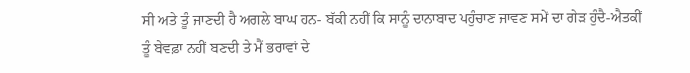ਸੀ ਅਤੇ ਤੂੰ ਜਾਣਦੀ ਹੈ ਅਗਲੇ ਬਾਘ ਹਨ- ਬੱਕੀ ਨਹੀਂ ਕਿ ਸਾਨੂੰ ਦਾਨਾਬਾਦ ਪਹੁੰਚਾਣ ਜਾਵਣ ਸਮੇਂ ਦਾ ਗੇੜ ਹੁੰਦੈ-ਐਤਕੀਂ ਤੂੰ ਬੇਵਫ਼ਾ ਨਹੀਂ ਬਣਦੀ ਤੇ ਮੈਂ ਭਰਾਵਾਂ ਦੇ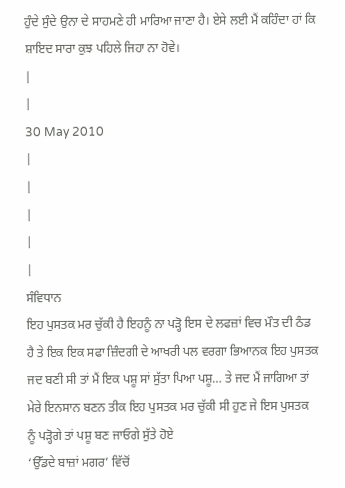ਹੁੰਦੇ ਸੁੰਦੇ ਉਨਾ ਦੇ ਸਾਹਮਣੇ ਹੀ ਮਾਰਿਆ ਜਾਣਾ ਹੈ। ਏਸੇ ਲਈ ਮੈਂ ਕਹਿੰਦਾ ਹਾਂ ਕਿ ਸ਼ਾਇਦ ਸਾਰਾ ਕੁਝ ਪਹਿਲੇ ਜਿਹਾ ਨਾ ਹੋਵੇ।
|
|
30 May 2010
|
|
|
|
|
ਸੰਵਿਧਾਨ
ਇਹ ਪੁਸਤਕ ਮਰ ਚੁੱਕੀ ਹੈ ਇਹਨੂੰ ਨਾ ਪੜ੍ਹੋ ਇਸ ਦੇ ਲਫਜ਼ਾਂ ਵਿਚ ਮੌਤ ਦੀ ਠੰਡ ਹੈ ਤੇ ਇਕ ਇਕ ਸਫਾ ਜ਼ਿੰਦਗੀ ਦੇ ਆਖਰੀ ਪਲ ਵਰਗਾ ਭਿਆਨਕ ਇਹ ਪੁਸਤਕ ਜਦ ਬਣੀ ਸੀ ਤਾਂ ਮੈਂ ਇਕ ਪਸ਼ੂ ਸਾਂ ਸੁੱਤਾ ਪਿਆ ਪਸ਼ੂ… ਤੇ ਜਦ ਮੈਂ ਜਾਗਿਆ ਤਾਂ ਮੇਰੇ ਇਨਸਾਨ ਬਣਨ ਤੀਕ ਇਹ ਪੁਸਤਕ ਮਰ ਚੁੱਕੀ ਸੀ ਹੁਣ ਜੇ ਇਸ ਪੁਸਤਕ ਨੂੰ ਪੜ੍ਹੋਗੇ ਤਾਂ ਪਸ਼ੂ ਬਣ ਜਾਓਗੇ ਸੁੱਤੇ ਹੋਏ
‘ਉੱਡਦੇ ਬਾਜ਼ਾਂ ਮਗਰ’ ਵਿੱਚੋਂ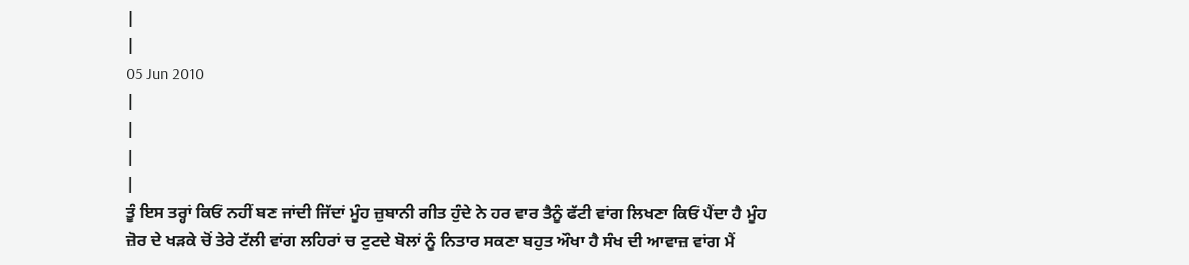|
|
05 Jun 2010
|
|
|
|
ਤੂੰ ਇਸ ਤਰ੍ਹਾਂ ਕਿਓਂ ਨਹੀਂ ਬਣ ਜਾਂਦੀ ਜਿੱਦਾਂ ਮੂੰਹ ਜ਼ੁਬਾਨੀ ਗੀਤ ਹੁੰਦੇ ਨੇ ਹਰ ਵਾਰ ਤੈਨੂੰ ਫੱਟੀ ਵਾਂਗ ਲਿਖਣਾ ਕਿਓਂ ਪੈਂਦਾ ਹੈ ਮੂੰਹ ਜ਼ੋਰ ਦੇ ਖੜਕੇ ਚੋਂ ਤੇਰੇ ਟੱਲੀ ਵਾਂਗ ਲਹਿਰਾਂ ਚ ਟੁਟਦੇ ਬੋਲਾਂ ਨੂੰ ਨਿਤਾਰ ਸਕਣਾ ਬਹੁਤ ਔਖਾ ਹੈ ਸੰਖ ਦੀ ਆਵਾਜ਼ ਵਾਂਗ ਮੈਂ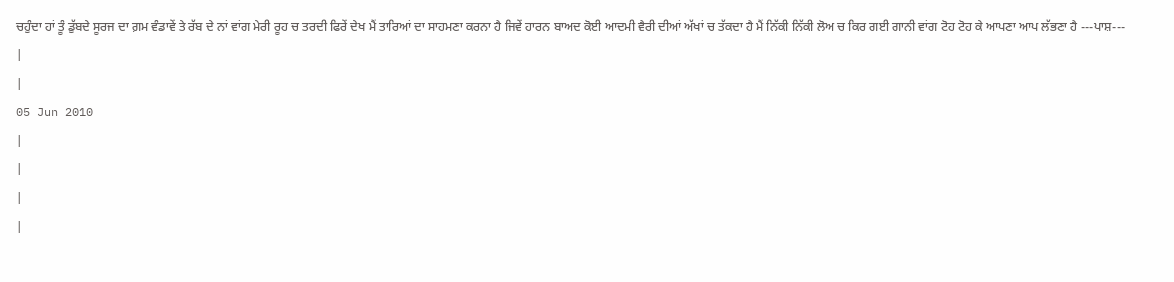ਚਹੁੰਦਾ ਹਾਂ ਤੂੰ ਡੁੱਬਦੇ ਸੂਰਜ ਦਾ ਗ਼ਮ ਵੰਡਾਵੇਂ ਤੇ ਰੱਬ ਦੇ ਨਾਂ ਵਾਂਗ ਮੇਰੀ ਰੂਹ ਚ ਤਰਦੀ ਫਿਰੇਂ ਦੇਖ ਮੈਂ ਤਾਰਿਆਂ ਦਾ ਸਾਹਮਣਾ ਕਰਨਾ ਹੈ ਜਿਵੇਂ ਹਾਰਨ ਬਾਅਦ ਕੋਈ ਆਦਮੀ ਵੈਰੀ ਦੀਆਂ ਅੱਖਾਂ ਚ ਤੱਕਦਾ ਹੈ ਮੈਂ ਨਿੱਕੀ ਨਿੱਕੀ ਲੋਅ ਚ ਕਿਰ ਗਈ ਗਾਨੀ ਵਾਂਗ ਟੋਹ ਟੋਹ ਕੇ ਆਪਣਾ ਆਪ ਲੱਭਣਾ ਹੈ ---ਪਾਸ਼---
|
|
05 Jun 2010
|
|
|
|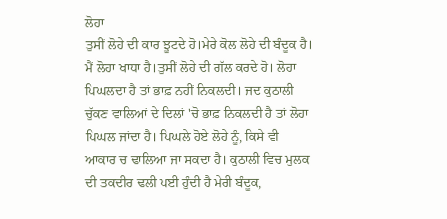ਲੋਹਾ
ਤੁਸੀਂ ਲੋਹੇ ਦੀ ਕਾਰ ਝੂਟਦੇ ਹੋ।ਮੇਰੇ ਕੋਲ ਲੋਹੇ ਦੀ ਬੰਦੂਕ ਹੈ। ਮੈਂ ਲੋਹਾ ਖਾਧਾ ਹੈ।ਤੁਸੀਂ ਲੋਹੇ ਦੀ ਗੱਲ ਕਰਦੇ ਹੋ। ਲੋਹਾ ਪਿਘਲਦਾ ਹੈ ਤਾਂ ਭਾਫ਼ ਨਹੀਂ ਨਿਕਲਦੀ। ਜਦ ਕੁਠਾਲੀ ਚੁੱਕਣ ਵਾਲਿਆਂ ਦੇ ਦਿਲਾਂ 'ਚੋ ਭਾਫ਼ ਨਿਕਲਦੀ ਹੈ ਤਾਂ ਲੋਹਾ ਪਿਘਲ ਜਾਂਦਾ ਹੈ। ਪਿਘਲੇ ਹੋਏ ਲੋਹੇ ਨੂੰ, ਕਿਸੇ ਵੀ ਆਕਾਰ ਚ ਢਾਲਿਆ ਜਾ ਸਕਦਾ ਹੈ। ਕੁਠਾਲੀ ਵਿਚ ਮੁਲਕ ਦੀ ਤਕਦੀਰ ਢਲੀ ਪਈ ਹੁੰਦੀ ਹੈ ਮੇਰੀ ਬੰਦੂਕ,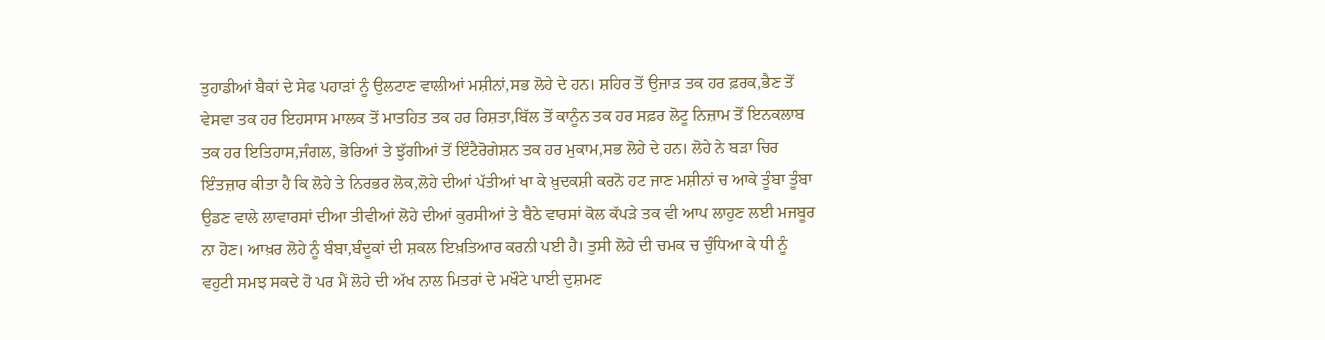ਤੁਹਾਡੀਆਂ ਬੈਕਾਂ ਦੇ ਸੇਫ ਪਹਾੜਾਂ ਨੂੰ ਉਲਟਾਣ ਵਾਲੀਆਂ ਮਸ਼ੀਨਾਂ,ਸਭ ਲੋਹੇ ਦੇ ਹਨ। ਸ਼ਹਿਰ ਤੋਂ ਉਜਾੜ ਤਕ ਹਰ ਫ਼ਰਕ,ਭੈਣ ਤੋਂ ਵੇਸਵਾ ਤਕ ਹਰ ਇਹਸਾਸ ਮਾਲਕ ਤੋਂ ਮਾਤਹਿਤ ਤਕ ਹਰ ਰਿਸ਼ਤਾ,ਬਿੱਲ ਤੋਂ ਕਾਨੂੰਨ ਤਕ ਹਰ ਸਫ਼ਰ ਲੋਟੂ ਨਿਜ਼ਾਮ ਤੋਂ ਇਨਕਲਾਬ ਤਕ ਹਰ ਇਤਿਹਾਸ,ਜੰਗਲ, ਭੋਰਿਆਂ ਤੇ ਝੁੱਗੀਆਂ ਤੋਂ ਇੰਟੈਰੋਗੇਸ਼ਨ ਤਕ ਹਰ ਮੁਕਾਮ,ਸਭ ਲੋਹੇ ਦੇ ਹਨ। ਲੋਹੇ ਨੇ ਬੜਾ ਚਿਰ ਇੰਤਜ਼ਾਰ ਕੀਤਾ ਹੈ ਕਿ ਲੋਹੇ ਤੇ ਨਿਰਭਰ ਲੋਕ,ਲੋਹੇ ਦੀਆਂ ਪੱਤੀਆਂ ਖਾ ਕੇ ਖ਼ੁਦਕਸ਼ੀ ਕਰਨੋ ਹਟ ਜਾਣ ਮਸ਼ੀਨਾਂ ਚ ਆਕੇ ਤੂੰਬਾ ਤੂੰਬਾ ਉਡਣ ਵਾਲੇ ਲਾਵਾਰਸਾਂ ਦੀਆ ਤੀਵੀਆਂ ਲੋਹੇ ਦੀਆਂ ਕੁਰਸੀਆਂ ਤੇ ਬੈਠੇ ਵਾਰਸਾਂ ਕੋਲ ਕੱਪੜੇ ਤਕ ਵੀ ਆਪ ਲਾਹੁਣ ਲਈ ਮਜਬੂਰ ਨਾ ਹੋਣ। ਆਖ਼ਰ ਲੋਹੇ ਨੂੰ ਬੰਬਾ,ਬੰਦੂਕਾਂ ਦੀ ਸ਼ਕਲ ਇਖ਼ਤਿਆਰ ਕਰਨੀ ਪਈ ਹੈ। ਤੁਸੀ ਲੋਹੇ ਦੀ ਚਮਕ ਚ ਚੁੰਧਿਆ ਕੇ ਧੀ ਨੂੰ ਵਹੁਟੀ ਸਮਝ ਸਕਦੇ ਹੋ ਪਰ ਮੈਂ ਲੋਹੇ ਦੀ ਅੱਖ ਨਾਲ ਮਿਤਰਾਂ ਦੇ ਮਖੌਟੇ ਪਾਈ ਦੁਸ਼ਮਣ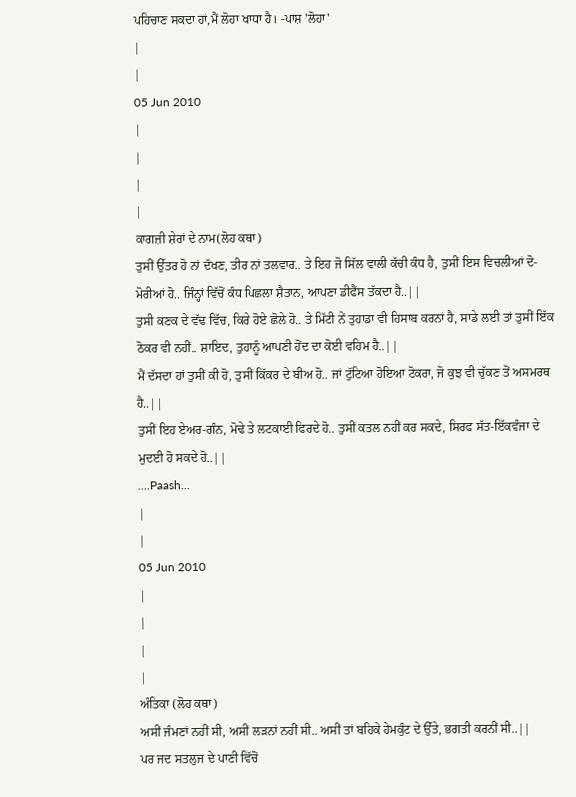ਪਹਿਚਾਣ ਸਕਦਾ ਹਾਂ,ਮੈਂ ਲੋਹਾ ਖਾਧਾ ਹੈ। -ਪਾਸ਼ 'ਲੋਹਾ'
|
|
05 Jun 2010
|
|
|
|
ਕਾਗਜ਼ੀ ਸ਼ੇਰਾਂ ਦੇ ਨਾਮ(ਲੋਹ ਕਥਾ)
ਤੁਸੀਂ ਉੱਤਰ ਹੋ ਨਾਂ ਦੱਖਣ, ਤੀਰ ਨਾਂ ਤਲਵਾਰ.. ਤੇ ਇਹ ਜੋ ਸਿੱਲ ਵਾਲੀ ਕੱਚੀ ਕੰਧ ਹੈ, ਤੁਸੀਂ ਇਸ ਵਿਚਲੀਆਂ ਦੋ-ਮੋਰੀਆਂ ਹੋ.. ਜਿੰਨ੍ਹਾਂ ਵਿੱਚੋਂ ਕੰਧ ਪਿਛਲਾ ਸ਼ੈਤਾਨ, ਆਪਣਾ ਡੀਫੈਂਸ ਤੱਕਦਾ ਹੈ..||
ਤੁਸੀ ਕਣਕ ਦੇ ਵੱਢ ਵਿੱਚ, ਕਿਰੇ ਹੋਏ ਛੋਲੇ ਹੋ.. ਤੇ ਮਿੱਟੀ ਨੇਂ ਤੁਹਾਡਾ ਵੀ ਹਿਸਾਬ ਕਰਨਾਂ ਹੈ, ਸਾਡੇ ਲਈ ਤਾਂ ਤੁਸੀਂ ਇੱਕ ਠੋਕਰ ਵੀ ਨਹੀਂ.. ਸ਼ਾਇਦ, ਤੁਹਾਨੂੰ ਆਪਣੀ ਹੋਂਦ ਦਾ ਕੋਈ ਵਹਿਮ ਹੈ..||
ਮੈਂ ਦੱਸਦਾ ਹਾਂ ਤੁਸੀਂ ਕੀ ਹੋ, ਤੁਸੀਂ ਕਿੱਕਰ ਦੇ ਬੀਅ ਹੋ.. ਜਾਂ ਟੁੱਟਿਆ ਹੋਇਆ ਟੋਕਰਾ, ਜੋ ਕੁਝ ਵੀ ਚੁੱਕਣ ਤੋਂ ਅਸਮਰਥ ਹੈ..||
ਤੁਸੀਂ ਇਹ ਏਅਰ-ਗੰਨ, ਮੋਢੇ ਤੇ ਲਟਕਾਈ ਫਿਰਦੇ ਹੋ.. ਤੁਸੀਂ ਕਤਲ ਨਹੀਂ ਕਰ ਸਕਦੇ, ਸਿਰਫ ਸੱਤ-ਇੱਕਵੰਜਾ ਦੇ ਮੁਦਈ ਹੋ ਸਕਦੇ ਹੋ..||
....Paash...
|
|
05 Jun 2010
|
|
|
|
ਅੰਤਿਕਾ (ਲੋਹ ਕਥਾ)
ਅਸੀਂ ਜੰਮਣਾਂ ਨਹੀਂ ਸੀ, ਅਸੀਂ ਲੜਨਾਂ ਨਹੀਂ ਸੀ.. ਅਸੀਂ ਤਾਂ ਬਹਿਕੇ ਹੇਮਕੁੰਟ ਦੇ ਉੱਤੇ, ਭਗਤੀ ਕਰਨੀਂ ਸੀ..||
ਪਰ ਜਦ ਸਤਲੁਜ ਦੇ ਪਾਣੀ ਵਿੱਚੋਂ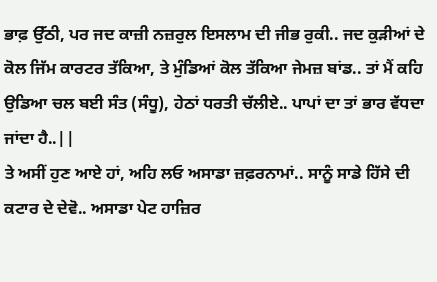ਭਾਫ਼ ਉੱਠੀ, ਪਰ ਜਦ ਕਾਜ਼ੀ ਨਜ਼ਰੁਲ ਇਸਲਾਮ ਦੀ ਜੀਭ ਰੁਕੀ.. ਜਦ ਕੁੜੀਆਂ ਦੇ ਕੋਲ ਜਿੱਮ ਕਾਰਟਰ ਤੱਕਿਆ, ਤੇ ਮੁੰਡਿਆਂ ਕੋਲ ਤੱਕਿਆ ਜੇਮਜ਼ ਬਾਂਡ.. ਤਾਂ ਮੈਂ ਕਹਿ ਉਡਿਆ ਚਲ ਬਈ ਸੰਤ (ਸੰਧੂ), ਹੇਠਾਂ ਧਰਤੀ ਚੱਲੀਏ.. ਪਾਪਾਂ ਦਾ ਤਾਂ ਭਾਰ ਵੱਧਦਾ ਜਾਂਦਾ ਹੈ..||
ਤੇ ਅਸੀਂ ਹੁਣ ਆਏ ਹਾਂ, ਅਹਿ ਲਓ ਅਸਾਡਾ ਜ਼ਫ਼ਰਨਾਮਾਂ.. ਸਾਨੂੰ ਸਾਡੇ ਹਿੱਸੇ ਦੀ ਕਟਾਰ ਦੇ ਦੇਵੋ.. ਅਸਾਡਾ ਪੇਟ ਹਾਜ਼ਿਰ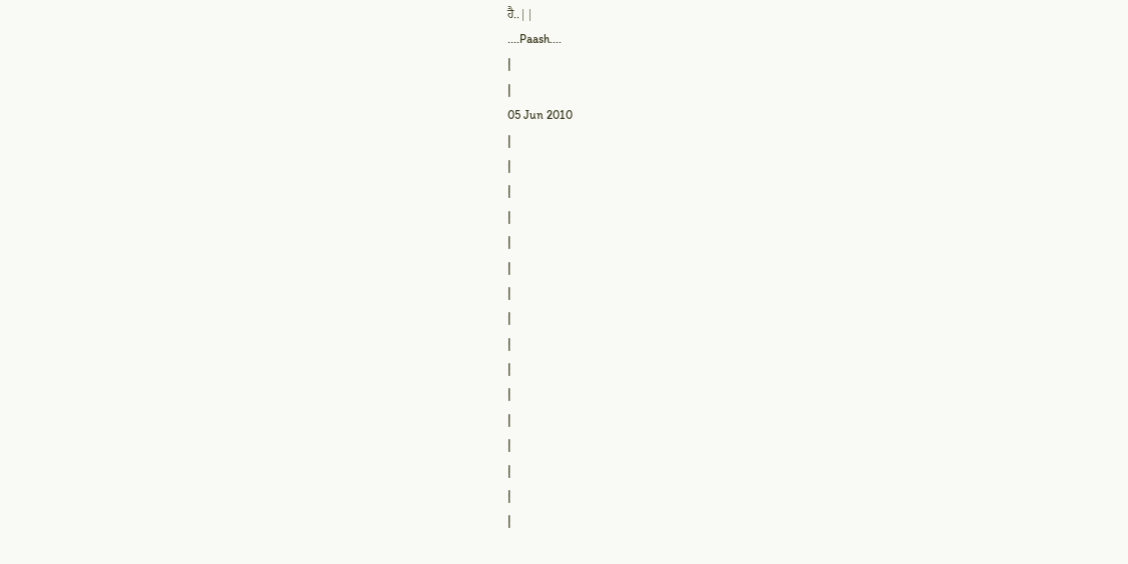ਹੈ..||
....Paash....
|
|
05 Jun 2010
|
|
|
|
|
|
|
|
|
|
|
|
|
|
|
|